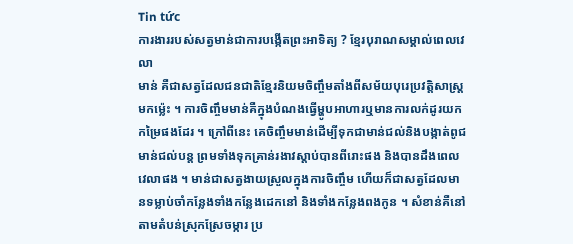Tin tức
ការងាររបស់សត្វមាន់ជាការបង្កើតព្រះអាទិត្យ ? ខ្មែរបុរាណសម្គាល់ពេលវេលា
មាន់ គឺជាសត្វដែលជនជាតិខ្មែរនិយមចិញ្ចឹមតាំងពីសម័យបុរេប្រវត្ដិសាស្ដ្រមកម្ល៉េះ ។ ការចិញ្ចឹមមាន់គឺក្នុងបំណងធ្វើម្ហូបអាហារឬមានការលក់ដូរយកកម្រៃផងដែរ ។ ក្រៅពីនេះ គេចិញ្ចឹមមាន់ដើម្បីទុកជាមាន់ជល់និងបង្កាត់ពូជមាន់ជល់បន្ត ព្រមទាំងទុកគ្រាន់រងាវស្ដាប់បានពីរោះផង និងបានដឹងពេលវេលាផង ។ មាន់ជាសត្វងាយស្រួលក្នុងការចិញ្ចឹម ហើយក៏ជាសត្វដែលមានទម្លាប់ចាំកន្លែងទាំងកន្លែងដេកនៅ និងទាំងកន្លែងពងកូន ។ សំខាន់គឺនៅតាមតំបន់ស្រុកស្រែចម្ការ ប្រ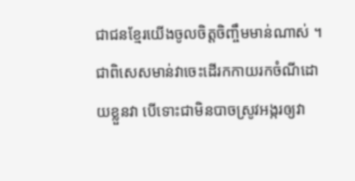ជាជនខ្មែរយើងចូលចិត្ដចិញ្ចឹមមាន់ណាស់ ។ ជាពិសេសមាន់វាចេះដើរកកាយរកចំណីដោយខ្លួនវា បើទោះជាមិនបាចស្រូវអង្ករឲ្យវា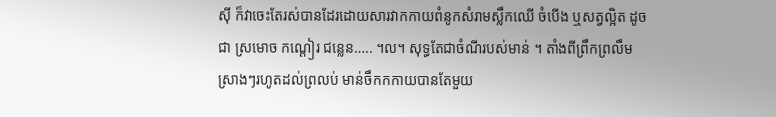ស៊ី ក៏វាចេះតែរស់បានដែរដោយសារវាកកាយពំនូកសំរាមស្លឹកឈើ ចំបើង ឬសត្វល្អិត ដូចជា ស្រមោច កណ្ដៀរ ជន្លេន….. ។ល។ សុទ្ធតែជាចំណីរបស់មាន់ ។ តាំងពីព្រឹកព្រលឹមស្រាងៗរហូតដល់ព្រលប់ មាន់ចឹកកកាយបានតែមួយ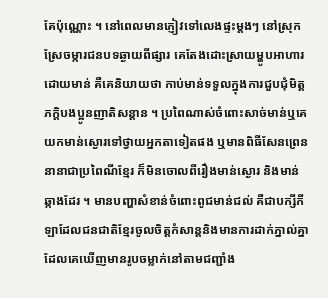គែប៉ុណ្ណោះ ។ នៅពេលមានភ្ញៀវទៅលេងផ្ទះម្ដងៗ នៅស្រុកស្រែចម្ការជនបទឆ្ងាយពីផ្សារ គេតែងដោះស្រាយម្ហូបអាហារដោយមាន់ គឺគេនិយាយថា កាប់មាន់ទទួលក្នុងការជួបជុំមិត្ដភក្ដិបងប្អូនញាតិសន្ដាន ។ ប្រពៃណាស់ចំពោះសាច់មាន់ឬគេយកមាន់ស្ងោរទៅថ្វាយអ្នកតាទៀតផង ឬមានពិធីសែនព្រេននានាជាប្រពៃណីខ្មែរ ក៏មិនចោលពីរឿងមាន់ស្ងោរ និងមាន់ឆ្កាងដែរ ។ មានបញ្ហាសំខាន់ចំពោះពូជមាន់ជល់ គឺជាបក្សីកីឡាដែលជនជាតិខ្មែរចូលចិត្ដកំសាន្តនិងមានការដាក់ភ្នាល់គ្នា ដែលគេឃើញមានរូបចម្លាក់នៅតាមជញ្ជាំង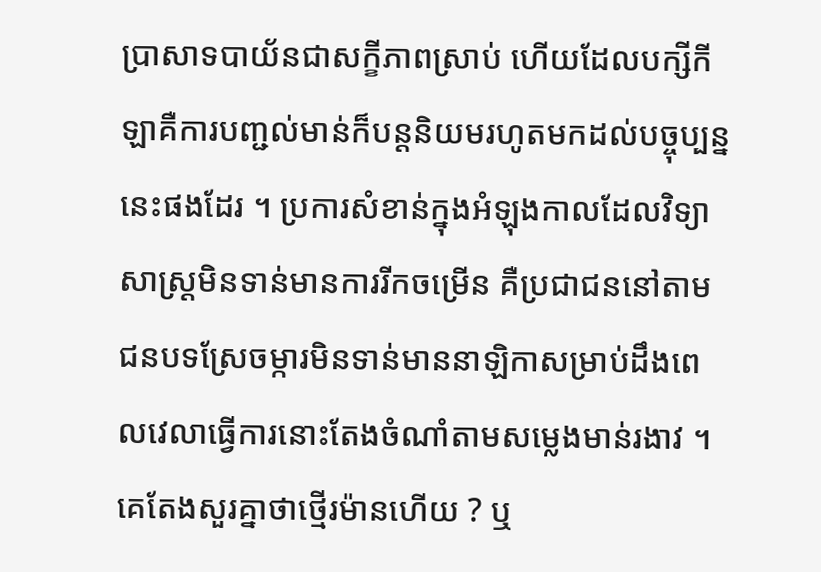ប្រាសាទបាយ័នជាសក្ខីភាពស្រាប់ ហើយដែលបក្សីកីឡាគឺការបញ្ជល់មាន់ក៏បន្តនិយមរហូតមកដល់បច្ចុប្បន្ននេះផងដែរ ។ ប្រការសំខាន់ក្នុងអំឡុងកាលដែលវិទ្យាសាស្ដ្រមិនទាន់មានការរីកចម្រើន គឺប្រជាជននៅតាមជនបទស្រែចម្ការមិនទាន់មាននាឡិកាសម្រាប់ដឹងពេលវេលាធ្វើការនោះតែងចំណាំតាមសម្លេងមាន់រងាវ ។ គេតែងសួរគ្នាថាថ្មើរម៉ានហើយ ? ឬ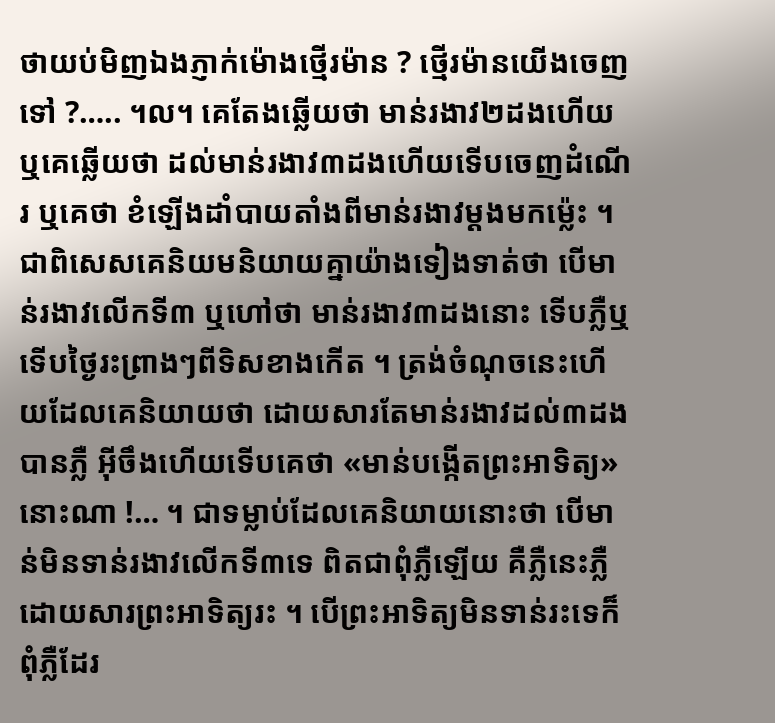ថាយប់មិញឯងភ្ញាក់ម៉ោងថ្មើរម៉ាន ? ថ្មើរម៉ានយើងចេញទៅ ?….. ។ល។ គេតែងឆ្លើយថា មាន់រងាវ២ដងហើយ ឬគេឆ្លើយថា ដល់មាន់រងាវ៣ដងហើយទើបចេញដំណើរ ឬគេថា ខំឡើងដាំបាយតាំងពីមាន់រងាវម្ដងមកម្ល៉េះ ។ ជាពិសេសគេនិយមនិយាយគ្នាយ៉ាងទៀងទាត់ថា បើមាន់រងាវលើកទី៣ ឬហៅថា មាន់រងាវ៣ដងនោះ ទើបភ្លឺឬទើបថ្ងៃរះព្រាងៗពីទិសខាងកើត ។ ត្រង់ចំណុចនេះហើយដែលគេនិយាយថា ដោយសារតែមាន់រងាវដល់៣ដងបានភ្លឺ អ៊ីចឹងហើយទើបគេថា «មាន់បង្កើតព្រះអាទិត្យ» នោះណា !… ។ ជាទម្លាប់ដែលគេនិយាយនោះថា បើមាន់មិនទាន់រងាវលើកទី៣ទេ ពិតជាពុំភ្លឺឡើយ គឺភ្លឺនេះភ្លឺដោយសារព្រះអាទិត្យរះ ។ បើព្រះអាទិត្យមិនទាន់រះទេក៏ពុំភ្លឺដែរ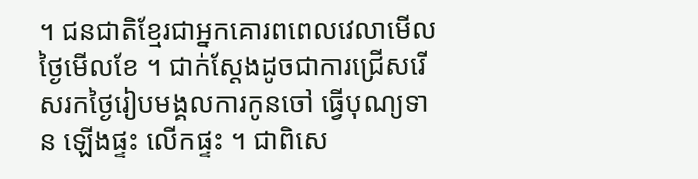។ ជនជាតិខ្មែរជាអ្នកគោរពពេលវេលាមើលថ្ងៃមើលខែ ។ ជាក់ស្ដែងដូចជាការជ្រើសរើសរកថ្ងៃរៀបមង្គលការកូនចៅ ធ្វើបុណ្យទាន ឡើងផ្ទះ លើកផ្ទះ ។ ជាពិសេ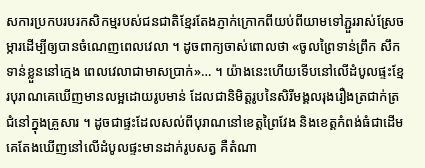សការប្រកបរបរកសិកម្មរបស់ជនជាតិខ្មែរតែងភ្ញាក់ក្រោកពីយប់ពីយាមទៅភ្ជួររាស់ស្រែចម្ការដើម្បីឲ្យបានចំណេញពេលវេលា ។ ដូចពាក្យចាស់ពោលថា «ចូលព្រៃទាន់ព្រឹក សឹកទាន់ខ្លួននៅក្មេង ពេលវេលាជាមាសប្រាក់»… ។ យ៉ាងនេះហើយទើបនៅលើដំបូលផ្ទះខ្មែរបុរាណគេឃើញមានលម្អដោយរូបមាន់ ដែលជានិមិត្ដរូបនៃសិរីមង្គលរុងរឿងត្រជាក់ត្រជំនៅក្នុងគ្រួសារ ។ ដូចជាផ្ទះដែលសល់ពីបុរាណនៅខេត្ដព្រៃវែង និងខេត្ដកំពង់ធំជាដើម គេតែងឃើញនៅលើដំបូលផ្ទះមានដាក់រូបសត្វ គឺតំណា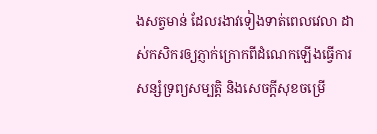ងសត្វមាន់ ដែលរងាវទៀងទាត់ពេលវេលា ដាស់កសិករឲ្យភ្ញាក់ក្រោកពីដំណេកឡើងធើ្វការ សន្សំទ្រព្យសម្បត្ដិ និងសេចក្ដីសុខចម្រើ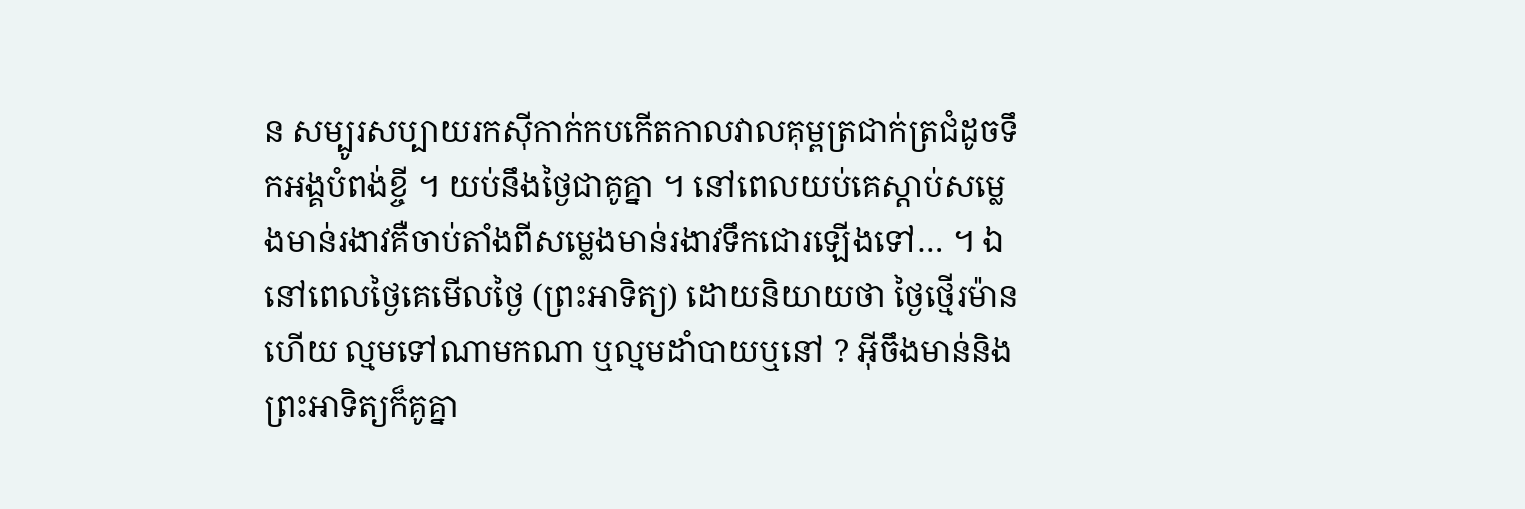ន សម្បូរសប្បាយរកស៊ីកាក់កបកើតកាលវាលគុម្ពត្រជាក់ត្រជំដូចទឹកអង្គបំពង់ខ្ចី ។ យប់នឹងថ្ងៃជាគូគ្នា ។ នៅពេលយប់គេស្ដាប់សម្លេងមាន់រងាវគឺចាប់តាំងពីសម្លេងមាន់រងាវទឹកជោរឡើងទៅ… ។ ឯនៅពេលថ្ងៃគេមើលថ្ងៃ (ព្រះអាទិត្យ) ដោយនិយាយថា ថ្ងៃថ្មើរម៉ានហើយ ល្មមទៅណាមកណា ឬល្មមដាំបាយឬនៅ ? អ៊ីចឹងមាន់និងព្រះអាទិត្យក៏គូគ្នា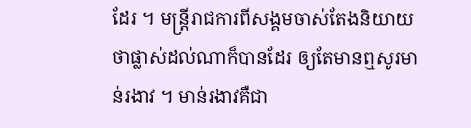ដែរ ។ មន្ដ្រីរាជការពីសង្គមចាស់តែងនិយាយថាផ្លាស់ដល់ណាក៏បានដែរ ឲ្យតែមានឮសូរមាន់រងាវ ។ មាន់រងាវគឺជា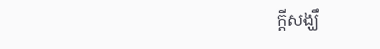ក្ដីសង្ឃឹ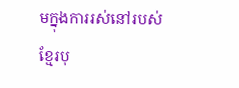មក្នុងការរស់នៅរបស់ខ្មែរបុ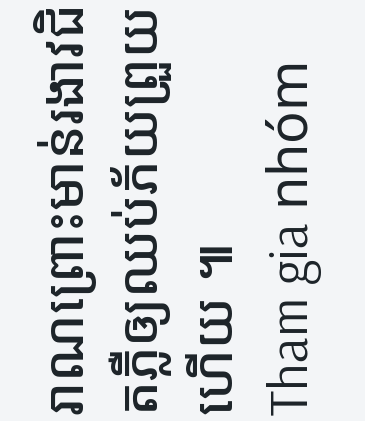រាណព្រោះមាន់រងាវជិតភ្លឺឲ្យឈប់ភ័យព្រួយហើយ ៕
Tham gia nhóm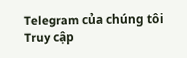Telegram của chúng tôi
Truy cập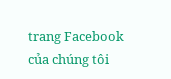trang Facebook của chúng tôi